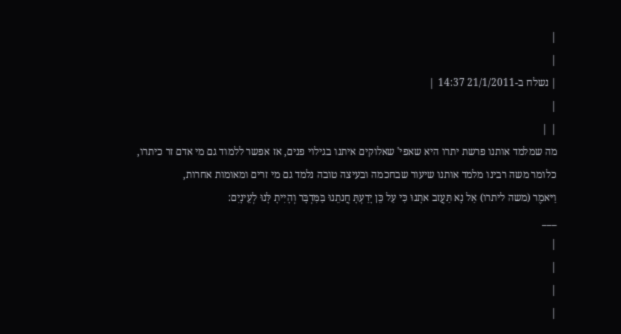|
|
| נשלח ב-21/1/2011 14:37 |
|
| |
מה שמלמד אותנו פרשת יתרו היא שאפי' שאלוקים איתנו בגילוי פנים, אז אפשר ללמוד גם מי אדם זר כיתרו,
כלומר משה רבינו מלמד אותנו שיעור שבחכמה ובעיצה טובה נלמד גם מי זרים ומאומות אחרות,
וַיּאמֶר (משה ליתרו) אַל נָא תַּעֲזב אתָנוּ כִּי עַל כֵּן יָדַעְתָּ חֲנתֵנוּ בַּמִּדְבָּר וְהָיִיתָ לָּנוּ לְעֵינָיִם:
___
|
|
|
|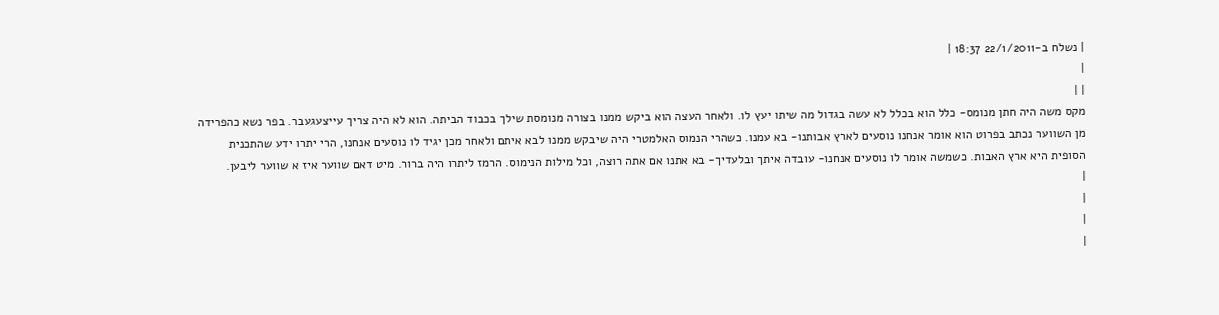| נשלח ב-22/1/2011 18:37 |
|
| |
מקס משה היה חתן מנומס- כלל הוא בכלל לא עשה בגדול מה שיתו יעץ לו. ולאחר העצה הוא ביקש ממנו בצורה מנומסת שילך בכבוד הביתה. הוא לא היה צריך עייצעגעבר. בפר נשא כהפרידה מן השווער נכתב בפרוט הוא אומר אנחנו נוסעים לארץ אבותנו- בא עמנו. כשהרי הנמוס האלמטרי היה שיבקש ממנו לבא איתם ולאחר מכן יגיד לו נוסעים אנחנו, הרי יתרו ידע שהתכנית הסופית היא ארץ האבות. כשמשה אומר לו נוסעים אנחנו- עובדה איתך ובלעדיך- בא אתנו אם אתה רוצה, וכל מילות הנימוס. הרמז ליתרו היה ברור. מיט דאם שווער איז א שווער ליבען.
|
|
|
|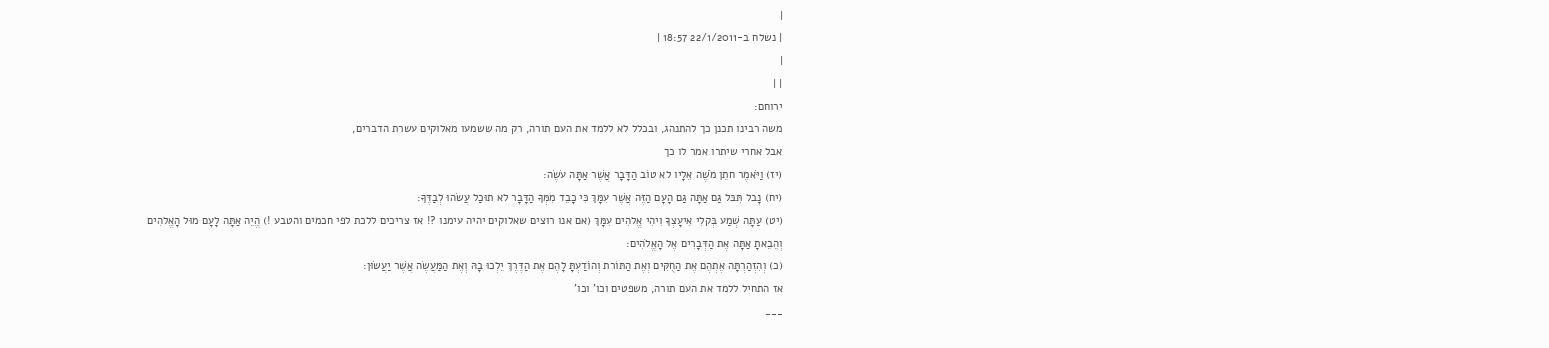|
| נשלח ב-22/1/2011 18:57 |
|
| |
ירוחם:
משה רבינו תכנן כך להתנהג, ובכלל לא ללמד את העם תורה, רק מה ששמעו מאלוקים עשרת הדברים,
אבל אחרי שיתרו אמר לו כך
(יז) וַיֹּאמֶר חתֵן מֹשֶׁה אֵלָיו לא טוֹב הַדָּבָר אֲשֶׁר אַתָּה עֹשֶׂה:
(יח) נָבל תִּבּל גַּם אַתָּה גַּם הָעָם הַזֶּה אֲשֶׁר עִמָּךְ כִּי כָבֵד מִמְּךָ הַדָּבָר לא תוּכַל עֲשׂהוּ לְבַדֶּךָ:
(יט) עַתָּה שְׁמַע בְּקלִי אִיעָצְךָ וִיהִי אֱלהִים עִמָּךְ (אם אנו רוצים שאלוקים יהיה עימנו ?! אז צריכים ללכת לפי חכמים והטבע !) הֱיֵה אַתָּה לָעָם מוּל הָאֱלהִים וְהֵבֵאתָ אַתָּה אֶת הַדְּבָרִים אֶל הָאֱלֹהִים:
(כ) וְהִזְהַרְתָּה אֶתְהֶם אֶת הַחֻקִּים וְאֶת הַתּוֹרת וְהוֹדַעְתָּ לָהֶם אֶת הַדֶּרֶךְ יֵלְכוּ בָהּ וְאֶת הַמַּעֲשֶׂה אֲשֶׁר יַעֲשׂוּן:
אז התחיל ללמד את העם תורה, משפטים וכו' וכו'
___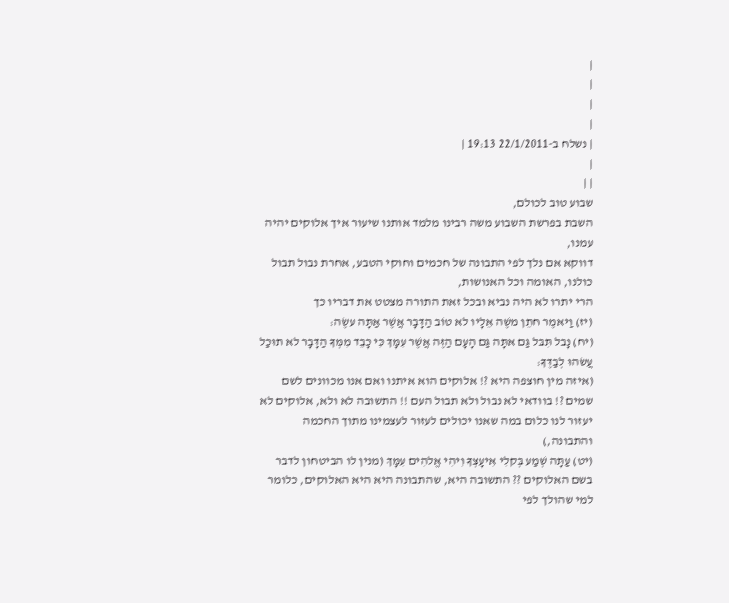|
|
|
|
| נשלח ב-22/1/2011 19:13 |
|
| |
שבוע טוב לכולם,
השבת בפרשת השבוע משה רבינו מלמד אותנו שיעור איך אלוקים יהיה עמנו,
דווקא אם נלך לפי התבונה של חכמים וחוקי הטבע, אחרת נבול תבול כולנו, האומה וכל האנושות,
הרי יתרו לא היה נביא ובכל זאת התורה מצטט את דבריו כך
(יז) וַיּאמֶר חתֵן משֶׁה אֵלָיו לא טוֹב הַדָּבָר אֲשֶׁר אַתָּה עשֶׂה:
(יח) נָבל תִּבּל גַּם אתָּה גַּם הָעָם הַזֶּה אֲשֶׁר עִמָּךְ כִּי כָבֵד מִמְּךָ הַדָּבָר לא תוּכַל עֲשׂהוּ לְבַדֶּךָ:
(איזה מין חוצפה היא ?! אלוקים הוא איתנו ואם אנו מכוונים לשם שמים ?! בוודאי לא נבול ולא תבול העם !! התשובה לא ולא, אלוקים לא יעזור לנו כלום במה שאנו יכולים לעזור לעצמינו מתוך החכמה והתבונה,)
(יט) עַתָּה שְׁמַע בְּקלִי אִיעָצְךָ וִיהִי אֱלהִים עִמָּךְ (מנין לו הביטחון לדבר בשם האלוקים ?? התשובה היא, שהתבונה היא היא האלוקים, כלומר למי שהולך לפי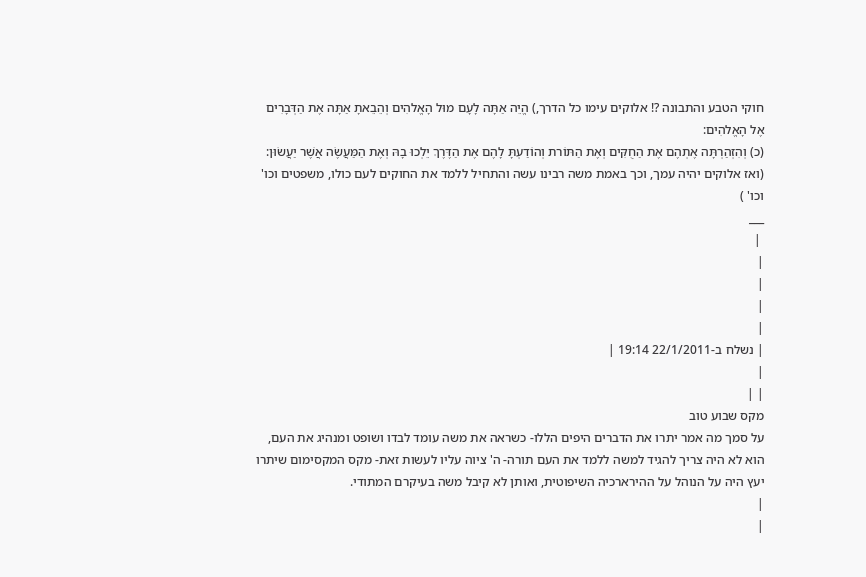חוקי הטבע והתבונה ?! אלוקים עימו כל הדרך,) הֱיֵה אַתָּה לָעָם מוּל הָאֱלהִים וְהֵבֵאתָ אַתָּה אֶת הַדְּבָרִים אֶל הָאֱלהִים:
(כ) וְהִזְהַרְתָּה אֶתְהֶם אֶת הַחֻקִּים וְאֶת הַתּוֹרת וְהוֹדַעְתָּ לָהֶם אֶת הַדֶּרֶךְ יֵלְכוּ בָהּ וְאֶת הַמַּעֲשֶׂה אֲשֶׁר יַעֲשׂוּן: (ואז אלוקים יהיה עמך, וכך באמת משה רבינו עשה והתחיל ללמד את החוקים לעם כולו, משפטים וכו' וכו' )
___
 |
|
|
|
|
| נשלח ב-22/1/2011 19:14 |
|
| |
מקס שבוע טוב
על סמך מה אמר יתרו את הדברים היפים הללו- כשראה את משה עומד לבדו ושופט ומנהיג את העם, הוא לא היה צריך להגיד למשה ללמד את העם תורה- ה' ציוה עליו לעשות זאת- מקס המקסימום שיתרו יעץ היה על הנוהל על ההירארכיה השיפוטית, ואותן לא קיבל משה בעיקרם המתודי.
|
|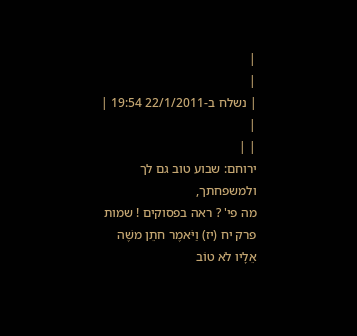|
|
| נשלח ב-22/1/2011 19:54 |
|
| |
ירוחם: שבוע טוב גם לך ולמשפחתך,
מה פי' ? ראה בפסוקים ! שמות פרק יח (יז) וַיֹּאמֶר חתֵן משֶׁה אֵלָיו לֹא טוֹב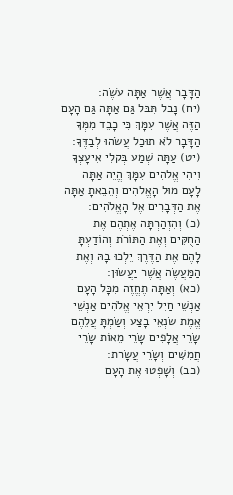הַדָּבָר אֲשֶׁר אַתָּה עֹשֶׂה:
(יח) נָבל תִּבּל גַּם אַתָּה גַּם הָעָם הַזֶּה אֲשֶׁר עִמָּךְ כִּי כָבֵד מִמְּךָ הַדָּבָר לֹא תוּכַל עֲשֹׂהוּ לְבַדֶּךָ:
(יט) עַתָּה שְׁמַע בְּקלִי אִיעָצְךָ וִיהִי אֱלהִים עִמָּךְ הֱיֵה אַתָּה לָעָם מוּל הָאֱלהִים וְהֵבֵאתָ אַתָּה אֶת הַדְּבָרִים אֶל הָאֱלֹהִים:
(כ) וְהִזְהַרְתָּה אֶתְהֶם אֶת הַחֻקִּים וְאֶת הַתּוֹרֹת וְהוֹדַעְתָּ לָהֶם אֶת הַדֶּרֶךְ יֵלְכוּ בָהּ וְאֶת הַמַּעֲשֶׂה אֲשֶׁר יַעֲשׂוּן:
(כא) וְאַתָּה תֶחֱזֶה מִכָּל הָעָם אַנְשֵׁי חַיִל יִרְאֵי אֱלֹהִים אַנְשֵׁי אֱמֶת שׂנְאֵי בָצַע וְשַׂמְתָּ עֲלֵהֶם שָׂרֵי אֲלָפִים שָׂרֵי מֵאוֹת שָׂרֵי חֲמִשִּׁים וְשָׂרֵי עֲשָׂרת:
(כב) וְשָׁפְטוּ אֶת הָעָם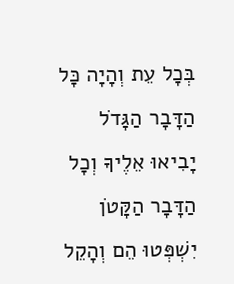בְּכָל עֵת וְהָיָה כָּל הַדָּבָר הַגָּדֹל יָבִיאוּ אֵלֶיךָ וְכָל הַדָּבָר הַקָּטֹן יִשְׁפְּטוּ הֵם וְהָקֵל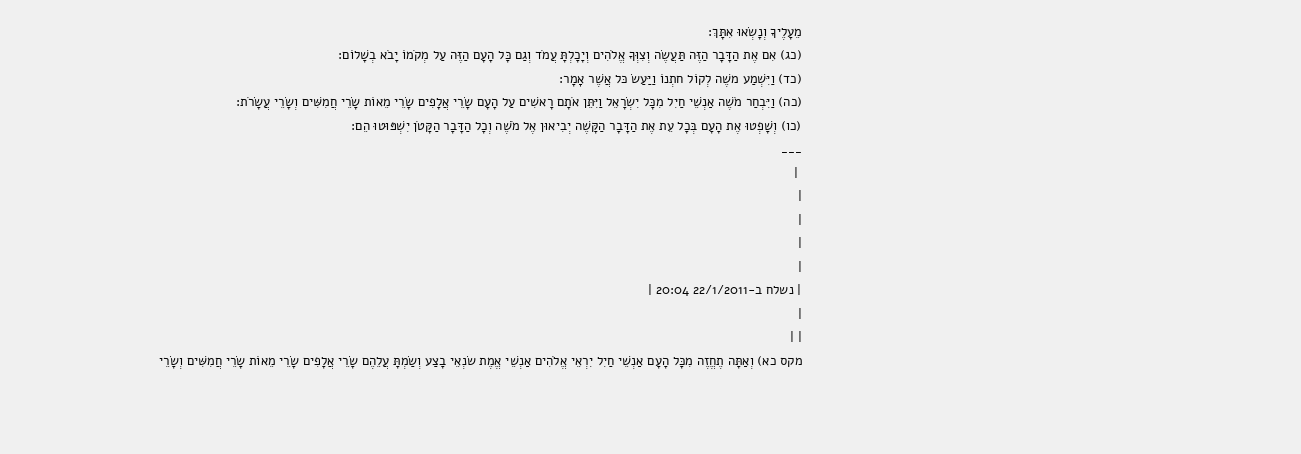מֵעָלֶיךָ וְנָשְׂאוּ אִתָּךְ:
(כג) אִם אֶת הַדָּבָר הַזֶּה תַּעֲשֶׂה וְצִוְּךָ אֱלֹהִים וְיָכָלְתָּ עֲמֹד וְגַם כָּל הָעָם הַזֶּה עַל מְקֹמוֹ יָבֹא בְשָׁלוֹם:
(כד) וַיִּשְׁמַע משֶׁה לְקוֹל חתְנוֹ וַיַּעַשׂ כּל אֲשֶׁר אָמָר:
(כה) וַיִּבְחַר מֹשֶׁה אַנְשֵׁי חַיִל מִכָּל יִשְׂרָאֵל וַיִּתֵּן אֹתָם רָאשִׁים עַל הָעָם שָׂרֵי אֲלָפִים שָׂרֵי מֵאוֹת שָׂרֵי חֲמִשִּׁים וְשָׂרֵי עֲשָׂרֹת:
(כו) וְשָׁפְטוּ אֶת הָעָם בְּכָל עֵת אֶת הַדָּבָר הַקָּשֶׁה יְבִיאוּן אֶל מֹשֶׁה וְכָל הַדָּבָר הַקָּטֹן יִשְׁפּוּטוּ הֵם:
___
 |
|
|
|
|
| נשלח ב-22/1/2011 20:04 |
|
| |
מקס כא) וְאַתָּה תֶחֱזֶה מִכָּל הָעָם אַנְשֵׁי חַיִל יִרְאֵי אֱלֹהִים אַנְשֵׁי אֱמֶת שׂנְאֵי בָצַע וְשַׂמְתָּ עֲלֵהֶם שָׂרֵי אֲלָפִים שָׂרֵי מֵאוֹת שָׂרֵי חֲמִשִּׁים וְשָׂרֵי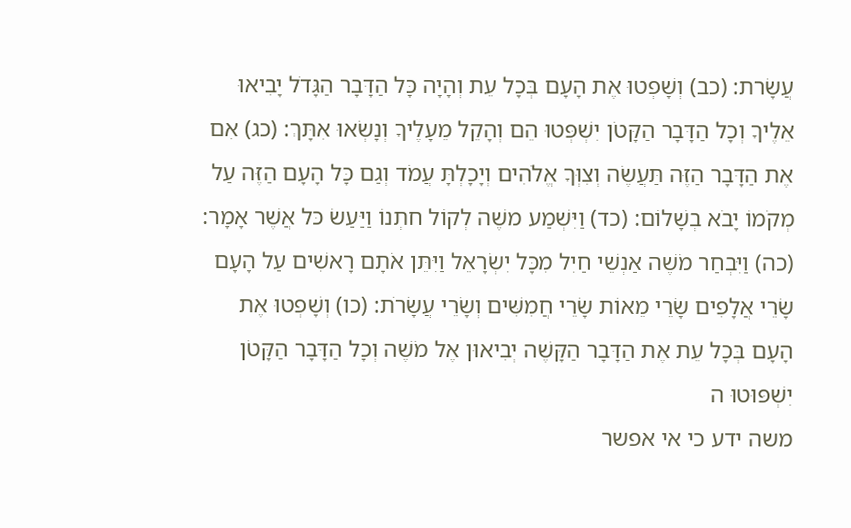עֲשָׂרת: (כב) וְשָׁפְטוּ אֶת הָעָם בְּכָל עֵת וְהָיָה כָּל הַדָּבָר הַגָּדֹל יָבִיאוּ אֵלֶיךָ וְכָל הַדָּבָר הַקָּטֹן יִשְׁפְּטוּ הֵם וְהָקֵל מֵעָלֶיךָ וְנָשְׂאוּ אִתָּךְ: (כג) אִם אֶת הַדָּבָר הַזֶּה תַּעֲשֶׂה וְצִוְּךָ אֱלֹהִים וְיָכָלְתָּ עֲמֹד וְגַם כָּל הָעָם הַזֶּה עַל מְקֹמוֹ יָבֹא בְשָׁלוֹם: (כד) וַיִּשְׁמַע משֶׁה לְקוֹל חתְנוֹ וַיַּעַשׂ כּל אֲשֶׁר אָמָר: (כה) וַיִּבְחַר מֹשֶׁה אַנְשֵׁי חַיִל מִכָּל יִשְׂרָאֵל וַיִּתֵּן אֹתָם רָאשִׁים עַל הָעָם שָׂרֵי אֲלָפִים שָׂרֵי מֵאוֹת שָׂרֵי חֲמִשִּׁים וְשָׂרֵי עֲשָׂרֹת: (כו) וְשָׁפְטוּ אֶת הָעָם בְּכָל עֵת אֶת הַדָּבָר הַקָּשֶׁה יְבִיאוּן אֶל מֹשֶׁה וְכָל הַדָּבָר הַקָּטֹן יִשְׁפּוּטוּ ה
משה ידע כי אי אפשר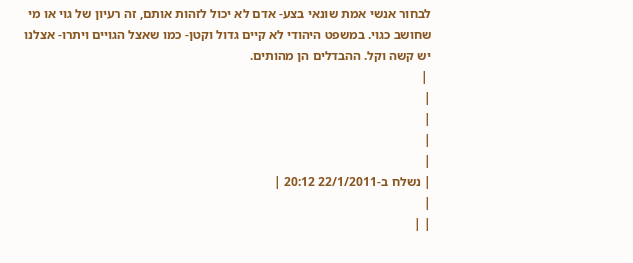לבחור אנשי אמת שונאי בצע- אדם לא יכול לזהות אותם, זה רעיון של גוי או מי שחושב כגוי. במשפט היהודי לא קיים גדול וקטן- כמו שאצל הגויים ויתרו- אצלנו יש קשה וקל. ההבדלים הן מהותים.
 |
|
|
|
|
| נשלח ב-22/1/2011 20:12 |
|
| |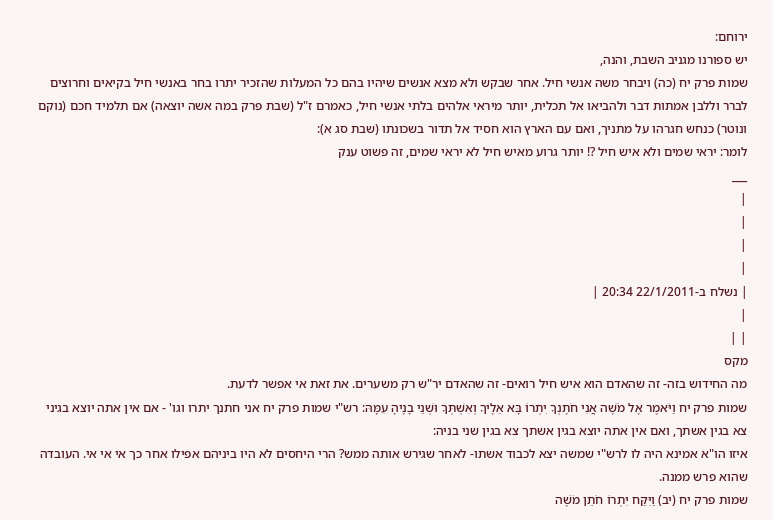ירוחם:
יש ספורנו מגניב השבת, והנה,
שמות פרק יח (כה) ויבחר משה אנשי חיל. אחר שבקש ולא מצא אנשים שיהיו בהם כל המעלות שהזכיר יתרו בחר באנשי חיל בקיאים וחרוצים לברר וללבן אמתות דבר ולהביאו אל תכלית, יותר מיראי אלהים בלתי אנשי חיל, כאמרם ז"ל (שבת פרק במה אשה יוצאה) אם תלמיד חכם (נוקם ונוטר) כנחש חגרהו על מתניך, ואם עם הארץ הוא חסיד אל תדור בשכונתו (שבת סג א):
לומר: יראי שמים ולא איש חיל ?! יותר גרוע מאיש חיל לא יראי שמים, זה פשוט ענק
___
|
|
|
|
| נשלח ב-22/1/2011 20:34 |
|
| |
מקס
מה החידוש בזה- זה שהאדם הוא איש חיל רואים- זה שהאדם יר"ש רק משערים. את זאת אי אפשר לדעת.
שמות פרק יח וַיֹּאמֶר אֶל מֹשֶׁה אֲנִי חֹתֶנְךָ יִתְרוֹ בָּא אֵלֶיךָ וְאִשְׁתְּךָ וּשְׁנֵי בָנֶיהָ עִמָּהּ: רש"י שמות פרק יח אני חתנך יתרו וגו' - אם אין אתה יוצא בגיני צא בגין אשתך, ואם אין אתה יוצא בגין אשתך צא בגין שני בניה:
איזו הו"א אמינא היה לו לרש"י שמשה יצא לכבוד אשתו- לאחר שגירש אותה ממש? הרי היחסים לא היו ביניהם אפילו אחר כך אי אי אי. העובדה שהוא פרש ממנה.
שמות פרק יח (יב) וַיִּקַּח יִתְרוֹ חֹתֵן מֹשֶׁה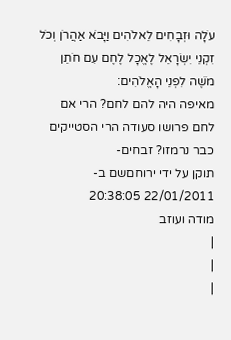עֹלָה וּזְבָחִים לֵאלֹהִים וַיָּבֹא אַהֲרֹן וְכֹל זִקְנֵי יִשְׂרָאֵל לֶאֱכָל לֶחֶם עִם חֹתֵן מֹשֶׁה לִפְנֵי הָאֱלֹהִים:
מאיפה היה להם לחם? הרי אם לחם פרושו סעודה הרי הסטייקים כבר נרמזו? זבחים-
תוקן על ידי ירוחםשם ב- 22/01/2011 20:38:05
מודה ועוזב
|
|
|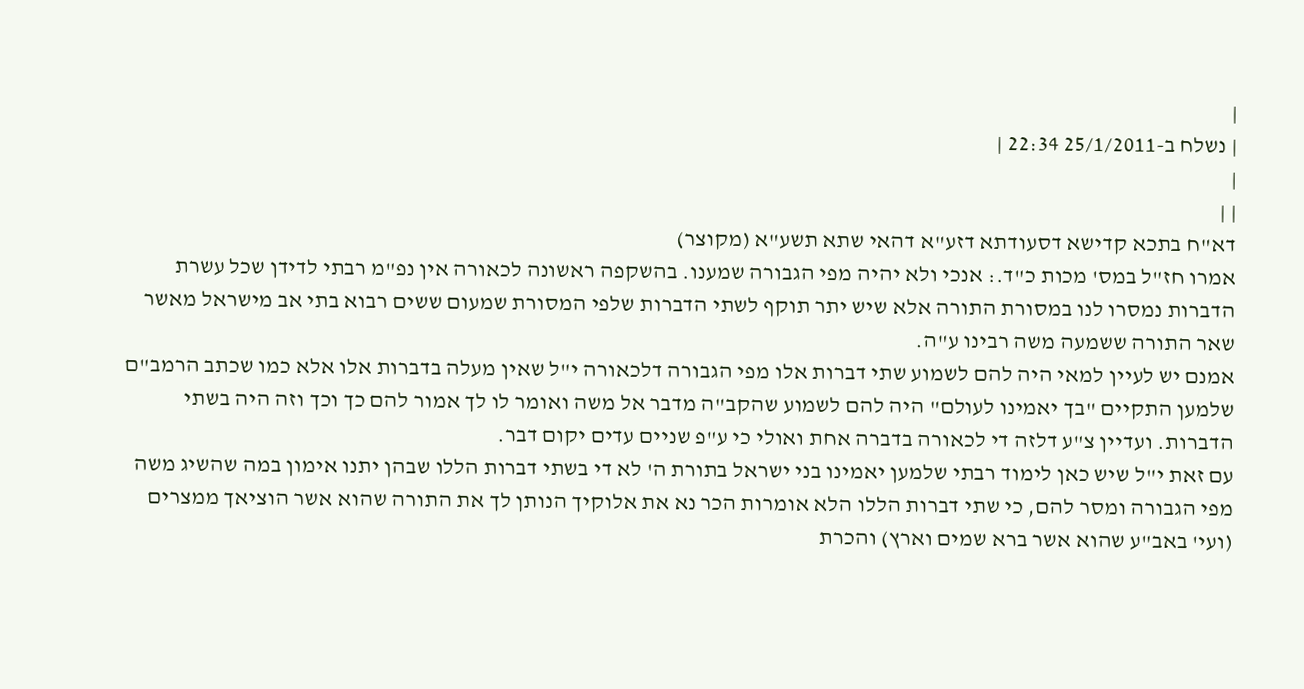|
| נשלח ב-25/1/2011 22:34 |
|
| |
דא"ח בתכא קדישא דסעודתא דזע"א דהאי שתא תשע"א (מקוצר)
אמרו חז"ל במס' מכות כ"ד.: אנכי ולא יהיה מפי הגבורה שמענו. בהשקפה ראשונה לכאורה אין נפ"מ רבתי לדידן שכל עשרת הדברות נמסרו לנו במסורת התורה אלא שיש יתר תוקף לשתי הדברות שלפי המסורת שמעום ששים רבוא בתי אב מישראל מאשר שאר התורה ששמעה משה רבינו ע"ה.
אמנם יש לעיין למאי היה להם לשמוע שתי דברות אלו מפי הגבורה דלכאורה י"ל שאין מעלה בדברות אלו אלא כמו שכתב הרמב"ם שלמען התקיים "בך יאמינו לעולם" היה להם לשמוע שהקב"ה מדבר אל משה ואומר לו לך אמור להם כך וכך וזה היה בשתי הדברות. ועדיין צ"ע דלזה די לכאורה בדברה אחת ואולי כי ע"פ שניים עדים יקום דבר.
עם זאת י"ל שיש כאן לימוד רבתי שלמען יאמינו בני ישראל בתורת ה' לא די בשתי דברות הללו שבהן יתנו אימון במה שהשיג משה מפי הגבורה ומסר להם, כי שתי דברות הללו הלא אומרות הכר נא את אלוקיך הנותן לך את התורה שהוא אשר הוציאך ממצרים (ועי' באב"ע שהוא אשר ברא שמים וארץ) והכרת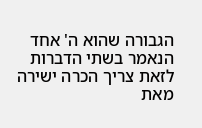הגבורה שהוא ה' אחד הנאמר בשתי הדברות לזאת צריך הכרה ישירה מאת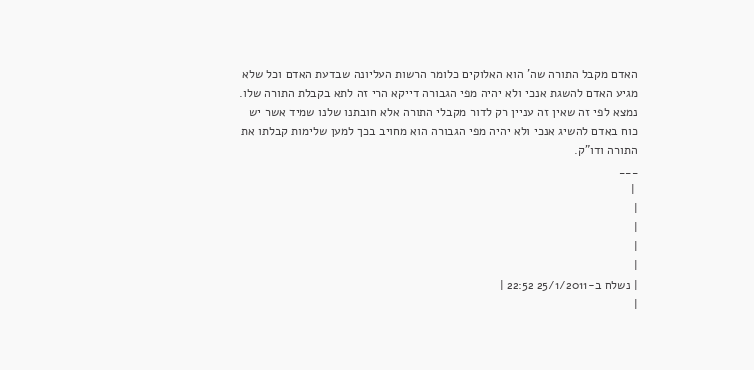האדם מקבל התורה שה' הוא האלוקים כלומר הרשות העליונה שבדעת האדם וכל שלא מגיע האדם להשגת אנכי ולא יהיה מפי הגבורה דייקא הרי זה לתא בקבלת התורה שלו. נמצא לפי זה שאין זה עניין רק לדור מקבלי התורה אלא חובתנו שלנו שמיד אשר יש כוח באדם להשיג אנכי ולא יהיה מפי הגבורה הוא מחויב בכך למען שלימות קבלתו את התורה ודו"ק.
___
 |
|
|
|
|
| נשלח ב-25/1/2011 22:52 |
|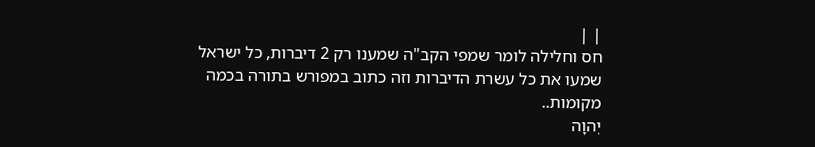| |
חס וחלילה לומר שמפי הקב"ה שמענו רק 2 דיברות, כל ישראל שמעו את כל עשרת הדיברות וזה כתוב במפורש בתורה בכמה מקומות..
יְהוָה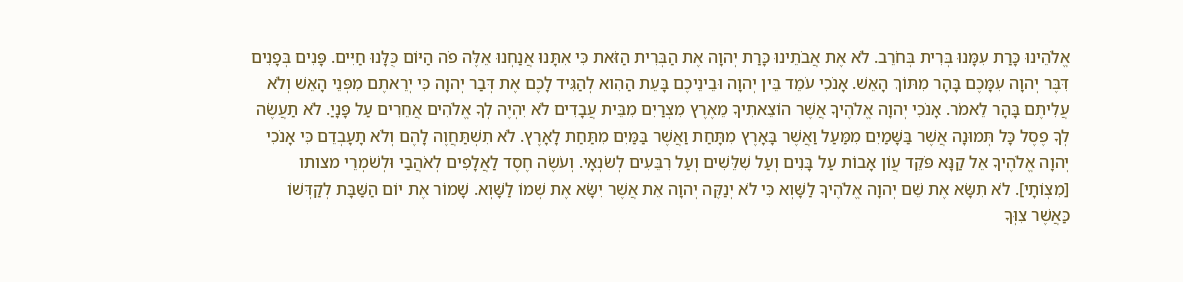אֱלֹהֵינוּ כָּרַת עִמָּנוּ בְּרִית בְּחֹרֵב. לֹא אֶת אֲבֹתֵינוּ כָּרַת יְהוָה אֶת הַבְּרִית הַזֹּאת כִּי אִתָּנוּ אֲנַחְנוּ אֵלֶּה פֹה הַיּוֹם כֻּלָּנוּ חַיִּים. פָּנִים בְּפָנִים דִּבֶּר יְהוָה עִמָּכֶם בָּהָר מִתּוֹךְ הָאֵשׁ. אָנֹכִי עֹמֵד בֵּין יְהוָה וּבֵינֵיכֶם בָּעֵת הַהִוא לְהַגִּיד לָכֶם אֶת דְּבַר יְהוָה כִּי יְרֵאתֶם מִפְּנֵי הָאֵשׁ וְלֹא עֲלִיתֶם בָּהָר לֵאמֹר. אָנֹכִי יְהוָה אֱלֹהֶיךָ אֲשֶׁר הוֹצֵאתִיךָ מֵאֶרֶץ מִצְרַיִם מִבֵּית עֲבָדִים לֹא יִהְיֶה לְךָ אֱלֹהִים אֲחֵרִים עַל פָּנָיַ. לֹא תַעֲשֶׂה לְךָ פֶסֶל כָּל תְּמוּנָה אֲשֶׁר בַּשָּׁמַיִם מִמַּעַל וַאֲשֶׁר בָּאָרֶץ מִתָּחַת וַאֲשֶׁר בַּמַּיִם מִתַּחַת לָאָרֶץ. לֹא תִשְׁתַּחֲוֶה לָהֶם וְלֹא תָעָבְדֵם כִּי אָנֹכִי יְהוָה אֱלֹהֶיךָ אֵל קַנָּא פֹּקֵד עֲוֹן אָבוֹת עַל בָּנִים וְעַל שִׁלֵּשִׁים וְעַל רִבֵּעִים לְשֹׂנְאָי. וְעֹשֶׂה חֶסֶד לַאֲלָפִים לְאֹהֲבַי וּלְשֹׁמְרֵי מצותו [מִצְוֹתָי]. לֹא תִשָּׂא אֶת שֵׁם יְהוָה אֱלֹהֶיךָ לַשָּׁוְא כִּי לֹא יְנַקֶּה יְהוָה אֵת אֲשֶׁר יִשָּׂא אֶת שְׁמוֹ לַשָּׁוְא. שָׁמוֹר אֶת יוֹם הַשַּׁבָּת לְקַדְּשׁוֹ כַּאֲשֶׁר צִוְּךָ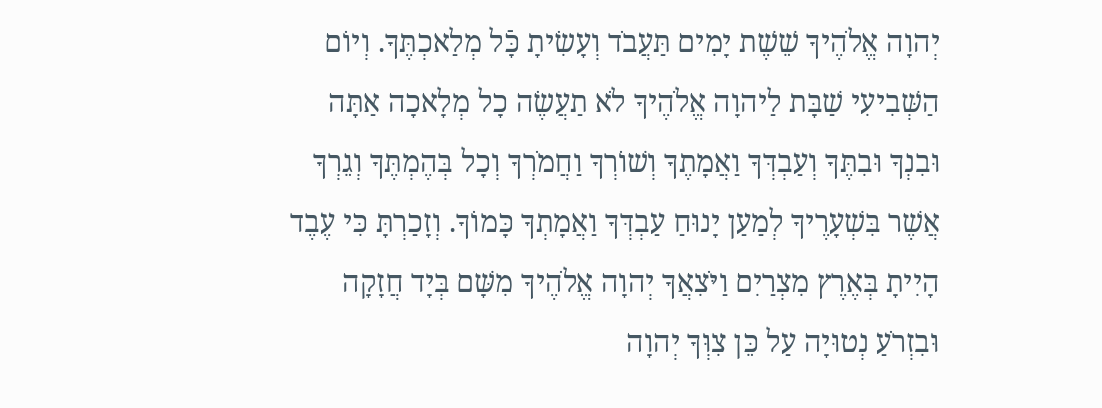יְהוָה אֱלֹהֶיךָ שֵׁשֶׁת יָמִים תַּעֲבֹד וְעָשִׂיתָ כָּֿל מְלַאכְתֶּךָ. וְיוֹם הַשְּׁבִיעִי שַׁבָּת לַיהוָה אֱלֹהֶיךָ לֹא תַעֲשֶׂה כָל מְלָאכָה אַתָּה וּבִנְךָ וּבִתֶּךָ וְעַבְדְּךָ וַאֲמָתֶךָ וְשׁוֹרְךָ וַחֲמֹרְךָ וְכָל בְּהֶמְתֶּךָ וְגֵרְךָ אֲשֶׁר בִּשְׁעָרֶיךָ לְמַעַן יָנוּחַ עַבְדְּךָ וַאֲמָתְךָ כָּמוֹךָ. וְזָכַרְתָּ כִּי עֶבֶד הָיִיתָ בְּאֶרֶץ מִצְרַיִם וַיֹּצִאֲךָ יְהוָה אֱלֹהֶיךָ מִשָּׁם בְּיָד חֲזָקָה וּבִזְרֹעַ נְטוּיָה עַל כֵּן צִוְּךָ יְהוָה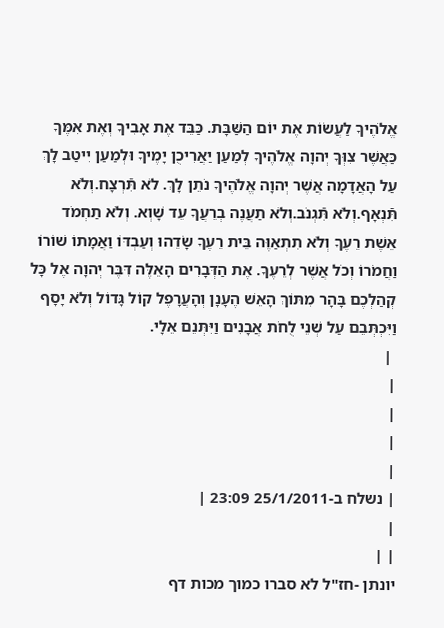אֱלֹהֶיךָ לַעֲשׂוֹת אֶת יוֹם הַשַּׁבָּת. כַּבֵּד אֶת אָבִיךָ וְאֶת אִמֶּךָ כַּאֲשֶׁר צִוְּךָ יְהוָה אֱלֹהֶיךָ לְמַעַן יַאֲרִיכֻן יָמֶיךָ וּלְמַעַן יִיטַב לָךְ עַל הָאֲדָמָה אֲשֶׁר יְהוָה אֱלֹהֶיךָ נֹתֵן לָךְ. לֹא תִּֿרְצָח.וְלֹא תִּֿנְאָף.וְלֹא תִּֿגְנֹב.וְלֹא תַעֲנֶה בְרֵעֲךָ עֵד שָׁוְא. וְלֹא תַחְמֹד אֵשֶׁת רֵעֶךָ וְלֹא תִתְאַוֶּה בֵּית רֵעֶךָ שָׂדֵהוּ וְעַבְדּוֹ וַאֲמָתוֹ שׁוֹרוֹ וַחֲמֹרוֹ וְכֹל אֲשֶׁר לְרֵעֶךָ. אֶת הַדְּבָרִים הָאֵלֶּה דִּבֶּר יְהוָה אֶל כָּל קְהַלְכֶם בָּהָר מִתּוֹךְ הָאֵשׁ הֶעָנָן וְהָעֲרָפֶל קוֹל גָּדוֹל וְלֹא יָסָף וַיִּכְתְּבֵם עַל שְׁנֵי לֻחֹת אֲבָנִים וַיִּתְּנֵם אֵלָי.
 |
|
|
|
|
| נשלח ב-25/1/2011 23:09 |
|
| |
יונתן -חז"ל לא סברו כמוך מכות דף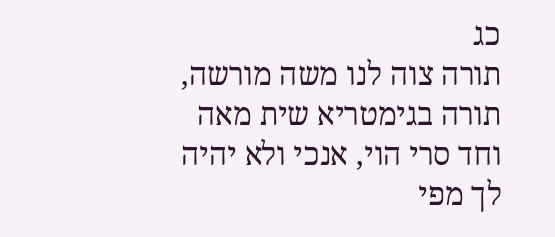כג
תורה צוה לנו משה מורשה, תורה בגימטריא שית מאה וחד סרי הוי, אנכי ולא יהיה לך מפי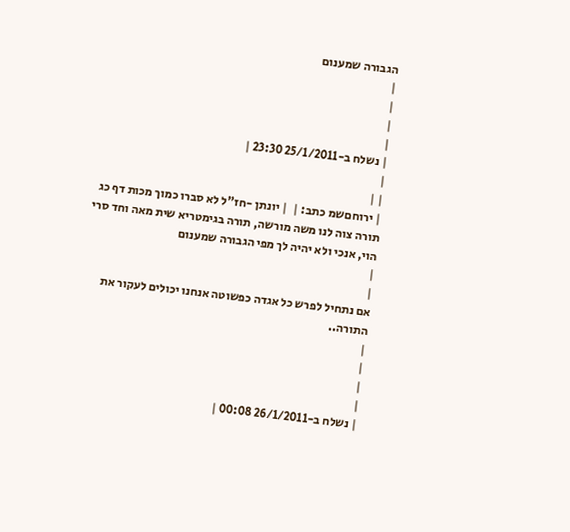הגבורה שמענום
|
|
|
|
| נשלח ב-25/1/2011 23:30 |
|
| |
| ירוחםשמ כתב: |  | יונתן -חז"ל לא סברו כמוך מכות דף כג
תורה צוה לנו משה מורשה, תורה בגימטריא שית מאה וחד סרי הוי, אנכי ולא יהיה לך מפי הגבורה שמענום
|
|
אם נתחיל לפרש כל אגדה כפשוטה אנחנו יכולים לעקור את התורה..
|
|
|
|
| נשלח ב-26/1/2011 00:08 |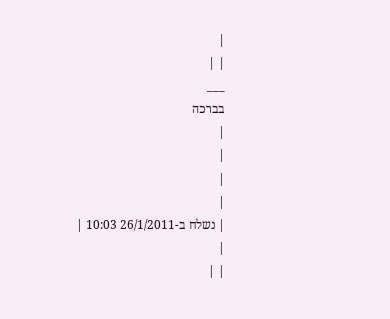|
| |
___
בברכה
|
|
|
|
| נשלח ב-26/1/2011 10:03 |
|
| |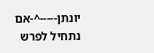יונתן-----^-אם נתחיל לפרש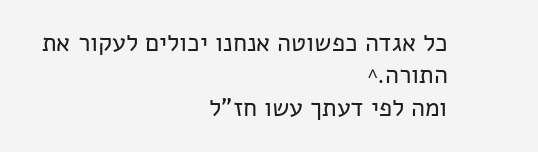כל אגדה כפשוטה אנחנו יכולים לעקור את התורה.^
ומה לפי דעתך עשו חז"ל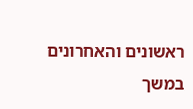ראשונים והאחרונים במשך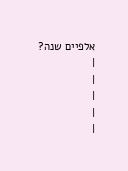אלפיים שנה?
|
|
|
|
|